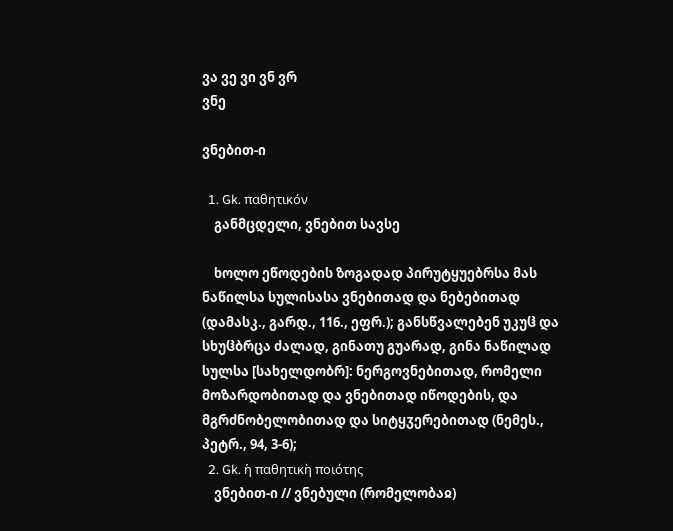ვა ვე ვი ვნ ვრ
ვნე

ვნებით-ი

  1. Gk. παθητικόν
    განმცდელი, ვნებით სავსე

    ხოლო ეწოდების ზოგადად პირუტყუებრსა მას ნაწილსა სულისასა ვნებითად და ნებებითად (დამასკ., გარდ., 116., ეფრ.); განსწვალებენ უკუჱ და სხუჱბრცა ძალად, გინათუ გუარად, გინა ნაწილად სულსა [სახელდობრ]: ნერგოვნებითად, რომელი მოზარდობითად და ვნებითად იწოდების, და მგრძნობელობითად და სიტყჳერებითად (ნემეს., პეტრ., 94, 3-6);
  2. Gk. ἡ παθητικὴ ποιότης
    ვნებით-ი // ვნებული (რომელობაჲ)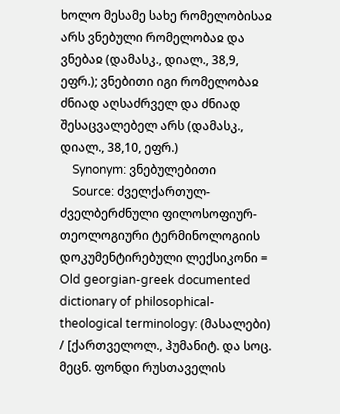ხოლო მესამე სახე რომელობისაჲ არს ვნებული რომელობაჲ და ვნებაჲ (დამასკ., დიალ., 38,9, ეფრ.); ვნებითი იგი რომელობაჲ ძნიად აღსაძრველ და ძნიად შესაცვალებელ არს (დამასკ., დიალ., 38,10, ეფრ.)
    Synonym: ვნებულებითი
    Source: ძველქართულ-ძველბერძნული ფილოსოფიურ-თეოლოგიური ტერმინოლოგიის დოკუმენტირებული ლექსიკონი = Old georgian-greek documented dictionary of philosophical-theological terminology: (მასალები) / [ქართველოლ., ჰუმანიტ. და სოც. მეცნ. ფონდი რუსთაველის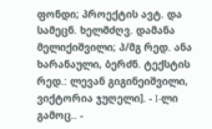ფონდი; პროექტის ავტ. და სამეცნ. ხელმძღვ. დამანა მელიქიშვილი; პ/მგ რედ. ანა ხარანაული, ბერძნ. ტექსტის რედ.: ლევან გიგინეიშვილი, ვიქტორია ჯუღელი]. - I-ლი გამოც.. -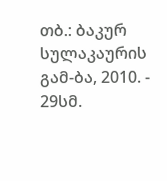თბ.: ბაკურ სულაკაურის გამ-ბა, 2010. - 29სმ.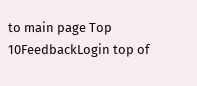to main page Top 10FeedbackLogin top of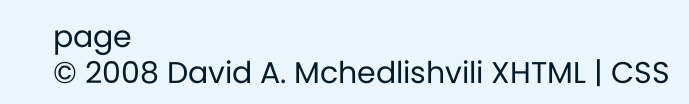page
© 2008 David A. Mchedlishvili XHTML | CSS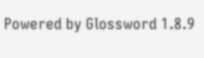Powered by Glossword 1.8.9